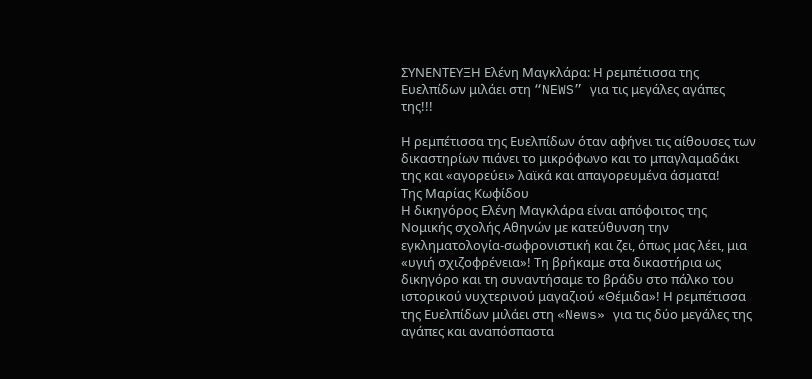ΣΥΝΕΝΤΕΥΞΗ Ελένη Μαγκλάρα: Η ρεμπέτισσα της Ευελπίδων μιλάει στη “NEWS” για τις μεγάλες αγάπες της!!!

Η ρεμπέτισσα της Ευελπίδων όταν αφήνει τις αίθουσες των δικαστηρίων πιάνει το μικρόφωνο και το μπαγλαμαδάκι της και «αγορεύει» λαϊκά και απαγορευμένα άσματα!
Της Μαρίας Κωφίδου
Η δικηγόρος Ελένη Μαγκλάρα είναι απόφοιτος της Νομικής σχολής Αθηνών με κατεύθυνση την εγκληματολογία-σωφρονιστική και ζει, όπως μας λέει, μια «υγιή σχιζοφρένεια»! Τη βρήκαμε στα δικαστήρια ως δικηγόρο και τη συναντήσαμε το βράδυ στο πάλκο του ιστορικού νυχτερινού μαγαζιού «Θέμιδα»! Η ρεμπέτισσα της Ευελπίδων μιλάει στη «News» για τις δύο μεγάλες της αγάπες και αναπόσπαστα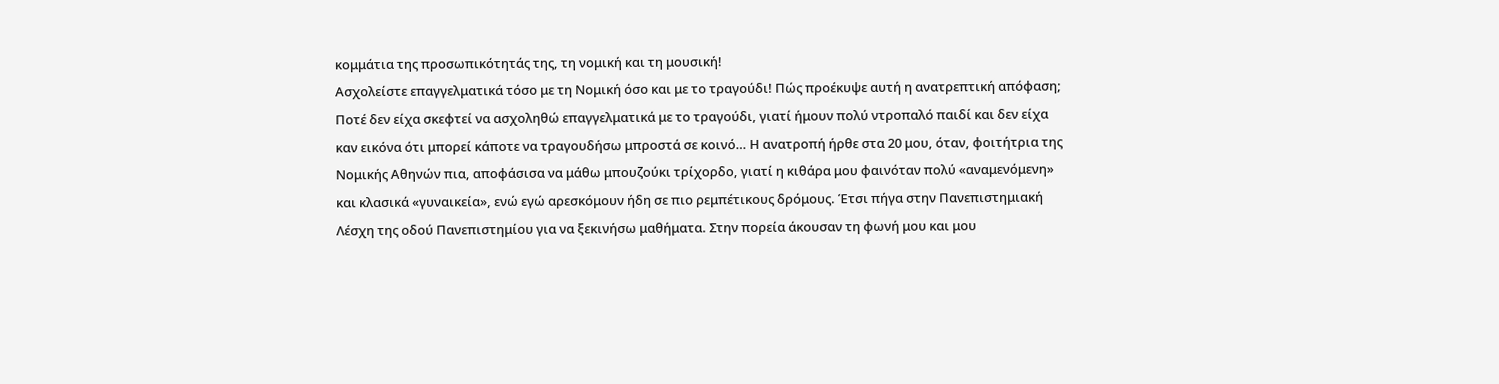κομμάτια της προσωπικότητάς της, τη νομική και τη μουσική!
Ασχολείστε επαγγελματικά τόσο με τη Νομική όσο και με το τραγούδι! Πώς προέκυψε αυτή η ανατρεπτική απόφαση;
Ποτέ δεν είχα σκεφτεί να ασχοληθώ επαγγελματικά με το τραγούδι, γιατί ήμουν πολύ ντροπαλό παιδί και δεν είχα καν εικόνα ότι μπορεί κάποτε να τραγουδήσω μπροστά σε κοινό… Η ανατροπή ήρθε στα 20 μου, όταν, φοιτήτρια της Νομικής Αθηνών πια, αποφάσισα να μάθω μπουζούκι τρίχορδο, γιατί η κιθάρα μου φαινόταν πολύ «αναμενόμενη» και κλασικά «γυναικεία», ενώ εγώ αρεσκόμουν ήδη σε πιο ρεμπέτικους δρόμους. Έτσι πήγα στην Πανεπιστημιακή Λέσχη της οδού Πανεπιστημίου για να ξεκινήσω μαθήματα. Στην πορεία άκουσαν τη φωνή μου και μου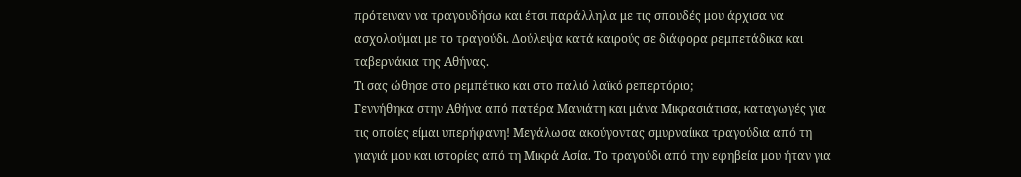πρότειναν να τραγουδήσω και έτσι παράλληλα με τις σπουδές μου άρχισα να ασχολούμαι με το τραγούδι. Δούλεψα κατά καιρούς σε διάφορα ρεμπετάδικα και ταβερνάκια της Αθήνας.
Τι σας ώθησε στο ρεμπέτικο και στο παλιό λαϊκό ρεπερτόριο;
Γεννήθηκα στην Αθήνα από πατέρα Μανιάτη και μάνα Μικρασιάτισα, καταγωγές για τις οποίες είμαι υπερήφανη! Μεγάλωσα ακούγοντας σμυρναίικα τραγούδια από τη γιαγιά μου και ιστορίες από τη Μικρά Ασία. Το τραγούδι από την εφηβεία μου ήταν για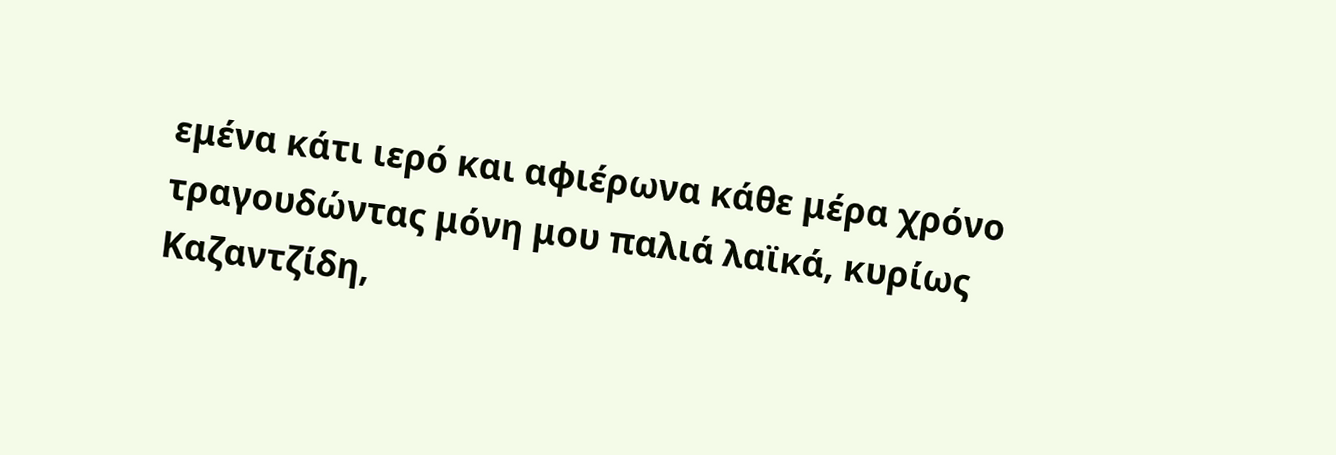εμένα κάτι ιερό και αφιέρωνα κάθε μέρα χρόνο τραγουδώντας μόνη μου παλιά λαϊκά, κυρίως Καζαντζίδη,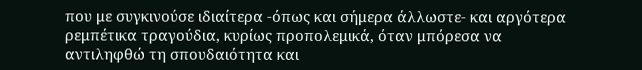που με συγκινούσε ιδιαίτερα -όπως και σήμερα άλλωστε- και αργότερα ρεμπέτικα τραγούδια, κυρίως προπολεμικά, όταν μπόρεσα να αντιληφθώ τη σπουδαιότητα και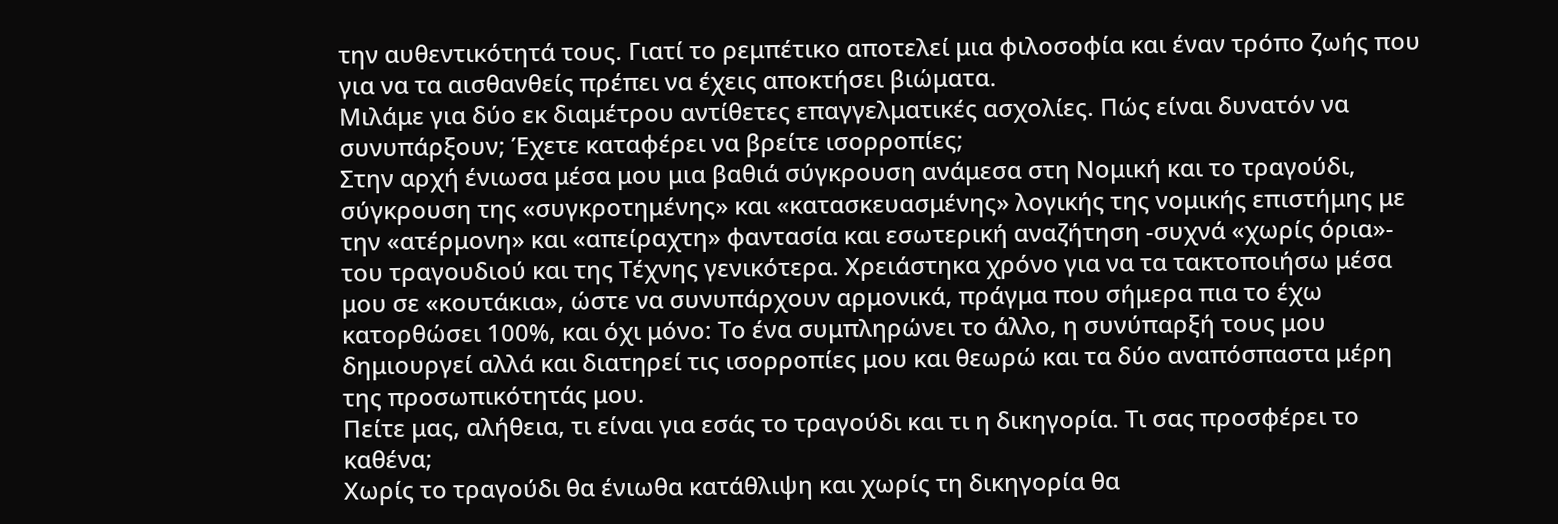την αυθεντικότητά τους. Γιατί το ρεμπέτικο αποτελεί μια φιλοσοφία και έναν τρόπο ζωής που για να τα αισθανθείς πρέπει να έχεις αποκτήσει βιώματα.
Μιλάμε για δύο εκ διαμέτρου αντίθετες επαγγελματικές ασχολίες. Πώς είναι δυνατόν να συνυπάρξουν; Έχετε καταφέρει να βρείτε ισορροπίες;
Στην αρχή ένιωσα μέσα μου μια βαθιά σύγκρουση ανάμεσα στη Νομική και το τραγούδι, σύγκρουση της «συγκροτημένης» και «κατασκευασμένης» λογικής της νομικής επιστήμης με την «ατέρμονη» και «απείραχτη» φαντασία και εσωτερική αναζήτηση -συχνά «χωρίς όρια»- του τραγουδιού και της Τέχνης γενικότερα. Χρειάστηκα χρόνο για να τα τακτοποιήσω μέσα μου σε «κουτάκια», ώστε να συνυπάρχουν αρμονικά, πράγμα που σήμερα πια το έχω κατορθώσει 100%, και όχι μόνο: Το ένα συμπληρώνει το άλλο, η συνύπαρξή τους μου δημιουργεί αλλά και διατηρεί τις ισορροπίες μου και θεωρώ και τα δύο αναπόσπαστα μέρη της προσωπικότητάς μου.
Πείτε μας, αλήθεια, τι είναι για εσάς το τραγούδι και τι η δικηγορία. Τι σας προσφέρει το καθένα;
Χωρίς το τραγούδι θα ένιωθα κατάθλιψη και χωρίς τη δικηγορία θα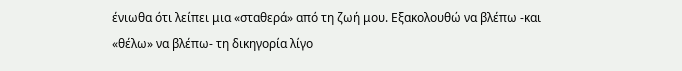ένιωθα ότι λείπει μια «σταθερά» από τη ζωή μου. Εξακολουθώ να βλέπω -και «θέλω» να βλέπω- τη δικηγορία λίγο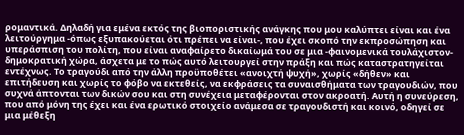ρομαντικά. Δηλαδή για εμένα εκτός της βιοποριστικής ανάγκης που μου καλύπτει είναι και ένα λειτούργημα -όπως εξυπακούεται ότι πρέπει να είναι-, που έχει σκοπό την εκπροσώπηση και υπεράσπιση του πολίτη, που είναι αναφαίρετο δικαίωμά του σε μια -φαινομενικά τουλάχιστον- δημοκρατική χώρα, άσχετα με το πώς αυτό λειτουργεί στην πράξη και πώς καταστρατηγείται εντέχνως. Το τραγούδι από την άλλη προϋποθέτει «ανοιχτή ψυχή», χωρίς «δήθεν» και επιτήδευση και χωρίς το φόβο να εκτεθείς, να εκφράσεις τα συναισθήματα των τραγουδιών, που συχνά άπτονται των δικών σου και στη συνέχεια μεταφέρονται στον ακροατή. Αυτή η συνεύρεση, που από μόνη της έχει και ένα ερωτικό στοιχείο ανάμεσα σε τραγουδιστή και κοινό, οδηγεί σε μια μέθεξη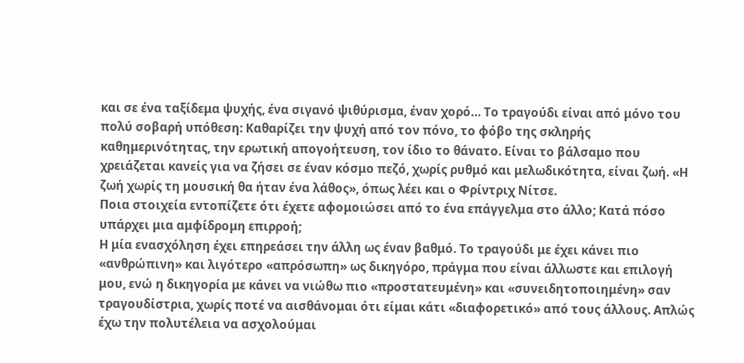και σε ένα ταξίδεμα ψυχής, ένα σιγανό ψιθύρισμα, έναν χορό… Το τραγούδι είναι από μόνο του πολύ σοβαρή υπόθεση: Καθαρίζει την ψυχή από τον πόνο, το φόβο της σκληρής καθημερινότητας, την ερωτική απογοήτευση, τον ίδιο το θάνατο. Είναι το βάλσαμο που χρειάζεται κανείς για να ζήσει σε έναν κόσμο πεζό, χωρίς ρυθμό και μελωδικότητα, είναι ζωή. «Η ζωή χωρίς τη μουσική θα ήταν ένα λάθος», όπως λέει και ο Φρίντριχ Νίτσε.
Ποια στοιχεία εντοπίζετε ότι έχετε αφομοιώσει από το ένα επάγγελμα στο άλλο; Κατά πόσο υπάρχει μια αμφίδρομη επιρροή;
Η μία ενασχόληση έχει επηρεάσει την άλλη ως έναν βαθμό. Το τραγούδι με έχει κάνει πιο «ανθρώπινη» και λιγότερο «απρόσωπη» ως δικηγόρο, πράγμα που είναι άλλωστε και επιλογή μου, ενώ η δικηγορία με κάνει να νιώθω πιο «προστατευμένη» και «συνειδητοποιημένη» σαν τραγουδίστρια, χωρίς ποτέ να αισθάνομαι ότι είμαι κάτι «διαφορετικό» από τους άλλους. Απλώς έχω την πολυτέλεια να ασχολούμαι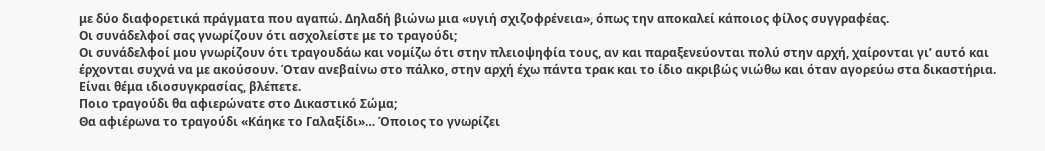με δύο διαφορετικά πράγματα που αγαπώ. Δηλαδή βιώνω μια «υγιή σχιζοφρένεια», όπως την αποκαλεί κάποιος φίλος συγγραφέας.
Οι συνάδελφοί σας γνωρίζουν ότι ασχολείστε με το τραγούδι;
Οι συνάδελφοί μου γνωρίζουν ότι τραγουδάω και νομίζω ότι στην πλειοψηφία τους, αν και παραξενεύονται πολύ στην αρχή, χαίρονται γι’ αυτό και έρχονται συχνά να με ακούσουν. Όταν ανεβαίνω στο πάλκο, στην αρχή έχω πάντα τρακ και το ίδιο ακριβώς νιώθω και όταν αγορεύω στα δικαστήρια. Είναι θέμα ιδιοσυγκρασίας, βλέπετε.
Ποιο τραγούδι θα αφιερώνατε στο Δικαστικό Σώμα;
Θα αφιέρωνα το τραγούδι «Κάηκε το Γαλαξίδι»… Όποιος το γνωρίζει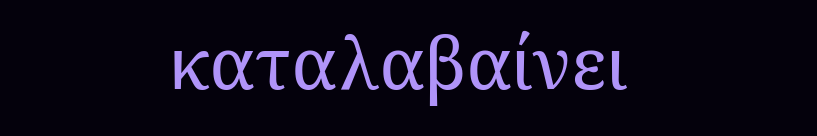καταλαβαίνει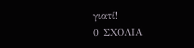γιατί!
0 ΣΧΟΛΙΑ